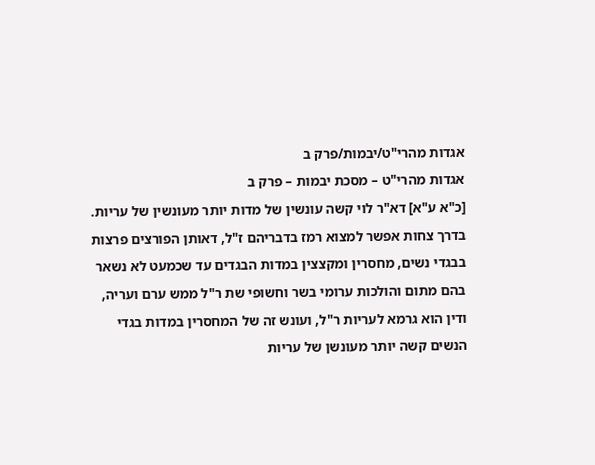אגדות מהרי"ט/יבמות/פרק ב
אגדות מהרי"ט – מסכת יבמות – פרק ב
[כ"א ע"א] דא"ר לוי קשה עונשין של מדות יותר מעונשין של עריות. בדרך צחות אפשר למצוא רמז בדבריהם ז"ל, דאותן הפורצים פרצות בבגדי נשים, מחסרין ומקצצין במדות הבגדים עד שכמעט לא נשאר בהם מתום והולכות ערומי בשר וחשופי שת ר"ל ממש ערם ועריה, ודין הוא גרמא לעריות ר"ל, ועונש זה של המחסרין במדות בגדי הנשים קשה יותר מעונשן של עריות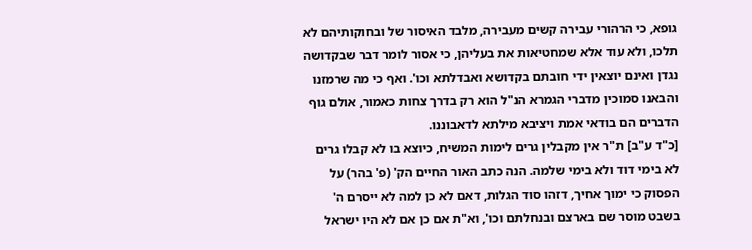גופא, כי הרהורי עבירה קשים מעבירה, מלבד האיסור של ובחוקותיהם לא תלכו, ולא עוד אלא שמחטיאות את בעליהן, כי אסור לומר דבר שבקדושה נגדן ואינם יוצאין ידי חובתם בקדושא ואבדלתא וכו'. ואף כי מה שרמזנו והבאנו סמוכין מדברי הגמרא הנ"ל הוא רק בדרך צחות כאמור, אולם גוף הדברים הם בודאי אמת ויציבא מילתא לדאבוננו.
[כ"ד ע"ב] ת"ר אין מקבלין גרים לימות המשיח, כיוצא בו לא קבלו גרים לא בימי דוד ולא בימי שלמה. הנה כתב האור החיים הק' (פ' בהר) על הפסוק כי ימוך אחיך, דזהו סוד הגלות, דאם לא כן למה לא ייסרם ה' בשבט מוסר שם בארצם ובנחלתם וכו', וא"ת אם כן אם לא היו ישראל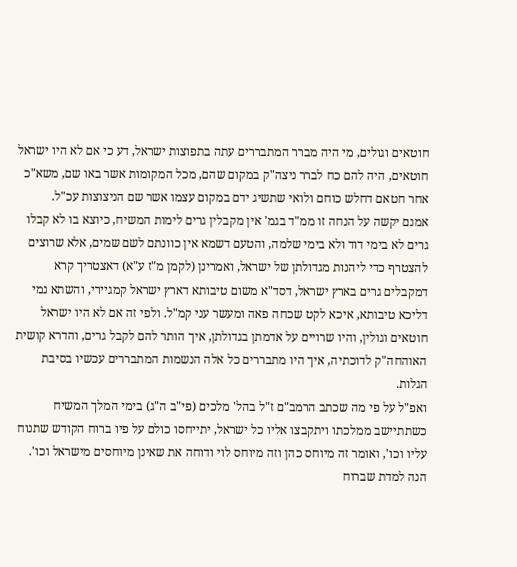חוטאים וגולים, מי היה מברר המתבררים עתה בתפוצות ישראל, דע כי אם לא היו ישראל חוטאים, היה להם כח לברר ניצה"ק במקום שהם, מכל המקומות אשר באו שם, משא"כ אחר חטאם דחלש כוחם ולואי שתשיג ידם במקום עצמו אשר שם הניצוצות עכ"ל.
אמנם יקשה על הנחה זו ממ"ד בגמ' אין מקבלין גרים לימות המשיח, כיוצא בו לא קבלו גרים לא בימי דוד ולא בימי שלמה, והטעם דשמא אין כוונתם לשם שמים, אלא שרוצים להצטרף כדי ליהנות מגדולתן של ישראל, ואמרינן (לקמן מ"ז ע"א) דאצטריך קרא דמקבלים גרים בארץ ישראל, דסד"א משום טיבותא דארץ ישראל קמגיירי, והשתא נמי דליכא טיבותא, איכא לקט שכחה פאה ומעשר עני קמ"ל. ולפי זה אם לא היו ישראל חוטאים וגולין, והיו שרויים על אדמתן בגדולתן, איך הותר להם לקבל גרים, והדרא קושית האוהחה"ק לדוכתיה, איך היו מתבררים כל אלה הנשמות המתבררים עכשיו בסיבת הגלות.
ואפ"ל על פי מה שכתב הרמב"ם ז"ל בהל' מלכים (פי"ב ה"ג) בימי המלך המשיח כשתתיישב ממלכתו ויתקבצו אליו כל ישראל, יתייחסו כולם על פיו ברוח הקודש שתנוח עליו וכו', ואומר זה מיוחס כהן וזה מיוחס לוי ודוחה את שאינן מיוחסים מישראל וכו'. הנה למדת שברוח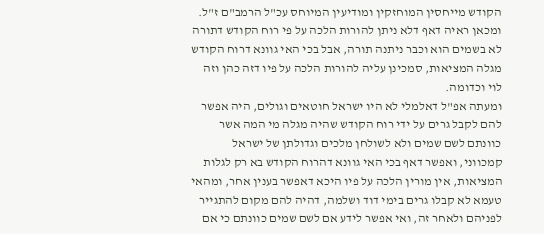הקודש מייחסין המוחזקין ומודיעין המיוחס עכ"ל הרמב"ם ז"ל. ומכאן ראיה דאף דלא ניתן להורות הלכה על פי רוח הקודש דתורה לא בשמים הוא וכבר ניתנה תורה, אבל בכי האי גוונא דרוח הקודש מגלה המציאות, סמכינן עליה להורות הלכה על פיו דזה כהן וזה לוי וכדומה.
ומעתה אפ"ל דאלמלי לא היו ישראל חוטאים וגולים, היה אפשר להם לקבל גרים על ידי רוח הקודש שהיה מגלה מי המה אשר כוונתם לשם שמים ולא לשולחן מלכים וגדולתן של ישראל קמכווני, ואפשר דאף בכי האי גוונא דהרוח הקודש בא רק לגלות המציאות, אין מורין הלכה על פיו היכא דאפשר בענין אחר, ומהאי טעמא לא קבלו גרים בימי דוד ושלמה, דהיה להם מקום להתגייר לפניהם ולאחר זה, ואי אפשר לידע אם לשם שמים כוונתם כי אם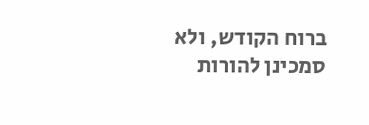ברוח הקודש, ולא סמכינן להורות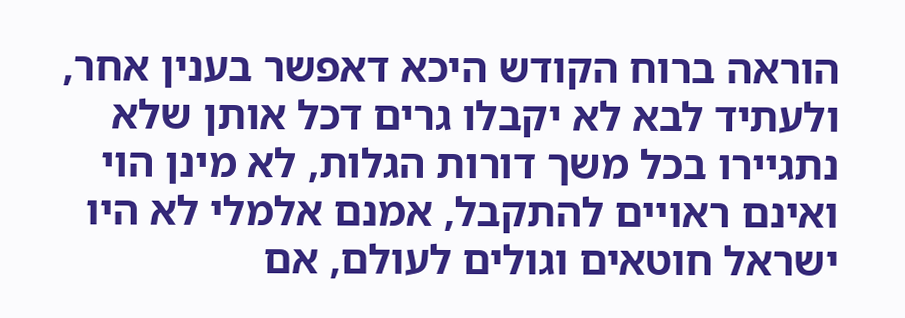הוראה ברוח הקודש היכא דאפשר בענין אחר, ולעתיד לבא לא יקבלו גרים דכל אותן שלא נתגיירו בכל משך דורות הגלות, לא מינן הוי ואינם ראויים להתקבל, אמנם אלמלי לא היו ישראל חוטאים וגולים לעולם, אם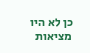כן לא היו מציאות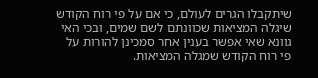שיתקבלו הגרים לעולם, כי אם על פי רוח הקודש שיגלה המציאות שכוונתם לשם שמים, ובכי האי גוונא שאי אפשר בענין אחר סמכינן להורות על פי רוח הקודש שמגלה המציאות.